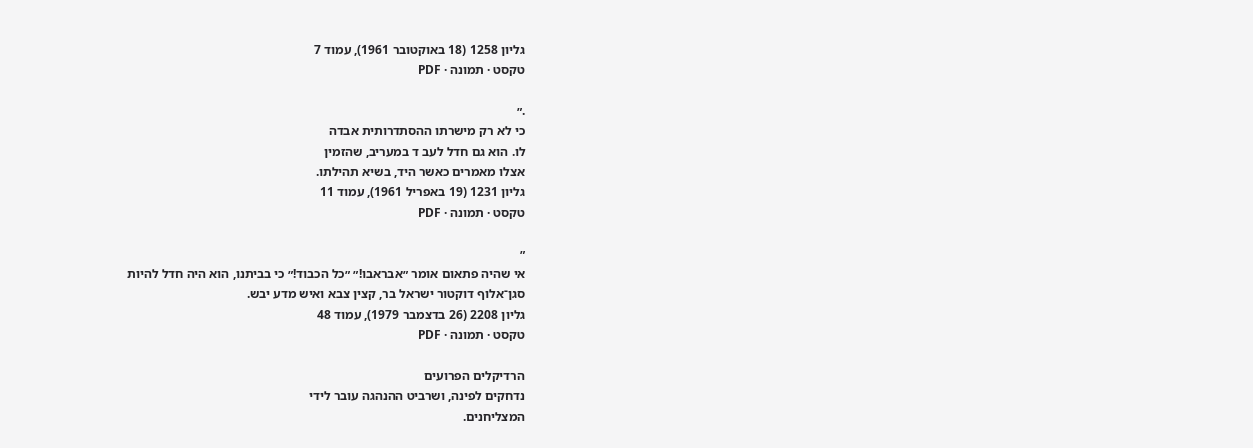גליון 1258 (18 באוקטובר 1961), עמוד 7
טקסט · תמונה · PDF

.״
כי לא רק מישרתו ההסתדרותית אבדה
לו. הוא גם חדל לעב ד במעריב, שהזמין
אצלו מאמרים כאשר היד, בשיא תהילתו.
גליון 1231 (19 באפריל 1961), עמוד 11
טקסט · תמונה · PDF

״
אי שהיה פתאום אומר ״אבראבו!״ ״כל הכבוד!״ כי בביתנו, הוא היה חדל להיות
סגן־אלוף דוקטור ישראל בר, קצין צבא ואיש מדע יבש.
גליון 2208 (26 בדצמבר 1979), עמוד 48
טקסט · תמונה · PDF

הרדיקלים הפרועים
נדחקים לפינה, ושרביט ההנהגה עובר לידי
המצליחנים.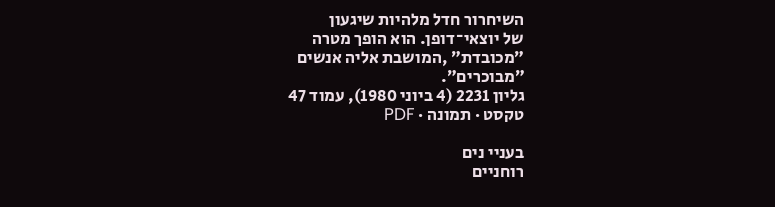השיחרור חדל מלהיות שיגעון
של יוצאי־דופן. הוא הופך מטרה
״מכובדת״ ,המושבת אליה אנשים
״מבוכרים״.
גליון 2231 (4 ביוני 1980), עמוד 47
טקסט · תמונה · PDF

בעניי נים
רוחניים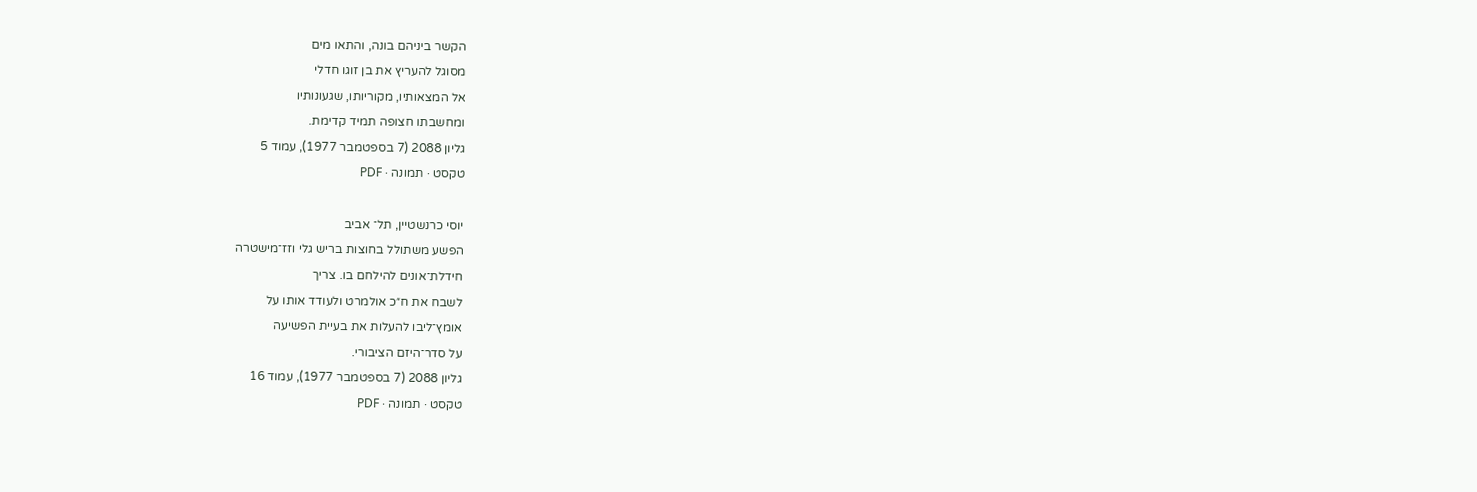הקשר ביניהם בונה, והתאו מים
מסוגל להעריץ את בן זוגו חדלי
אל המצאותיו, מקוריותו, שגעונותיו
ומחשבתו חצופה תמיד קדימת.
גליון 2088 (7 בספטמבר 1977), עמוד 5
טקסט · תמונה · PDF

יוסי כרנשטיין, תל־ אביב
הפשע משתולל בחוצות בריש גלי וזז־מישטרה
חידלת־אונים להילחם בו. צריך
לשבח את ח״כ אולמרט ולעודד אותו על
אומץ־ליבו להעלות את בעיית הפשיעה
על סדר־היזם הציבורי.
גליון 2088 (7 בספטמבר 1977), עמוד 16
טקסט · תמונה · PDF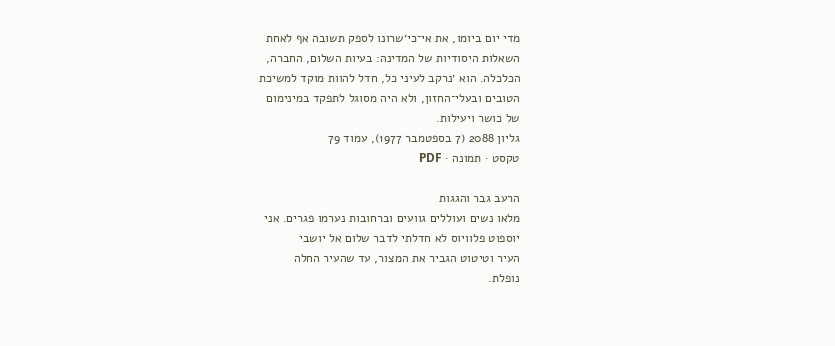מדי יום ביומו, את אי־כי׳שרונו לספק תשובה אף לאחת
השאלות היסודיות של המדינה: בעיות השלום, החברה,
הכלכלה. הוא ׳נרקב לעיני כל, חדל להוות מוקד למשיכת
הטובים ובעלי־החזון, ולא היה מסוגל לתפקד במינימום
של כושר ויעילות.
גליון 2088 (7 בספטמבר 1977), עמוד 79
טקסט · תמונה · PDF

הרעב גבר והגגות
מלאו נשים ועוללים גוועים וברחובות נערמו פגרים. אני
יוספוט פלוויוס לא חדלתי לדבר שלום אל יושבי
העיר וטיטוט הגביר את המצור, עד שהעיר החלה
נופלת.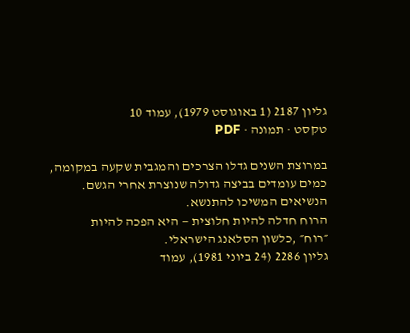גליון 2187 (1 באוגוסט 1979), עמוד 10
טקסט · תמונה · PDF

במרוצת השנים גדלו הצרכים והמגבית שקעה במקומה,
כמים עומדים בביצה גדולה שנוצרת אחרי הגשם.
הנשיאים המשיכו להתנשא.
הרוח חדלה להיות חלוצית — היא הפכה להיות
״רוח״ ,כלשון הסלאנג הישראלי.
גליון 2286 (24 ביוני 1981), עמוד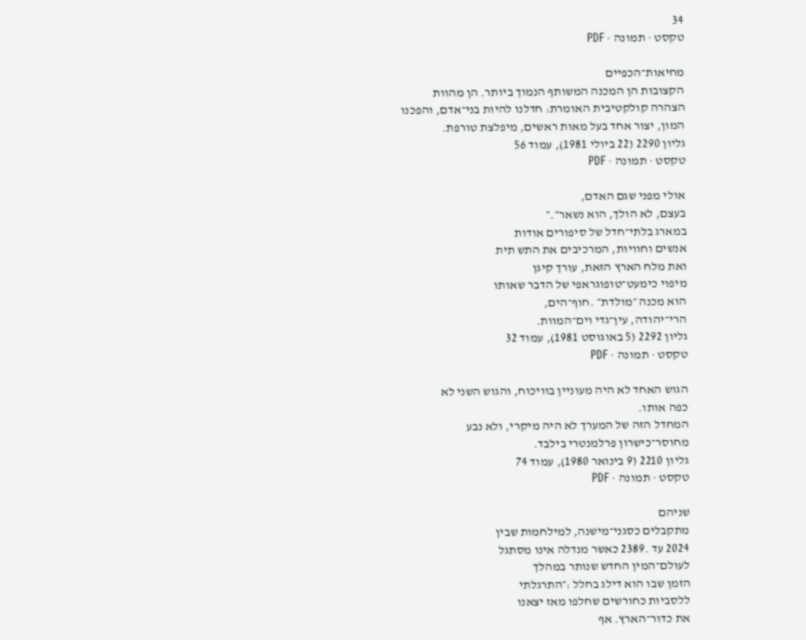34
טקסט · תמונה · PDF

מחיאות־הכפיים
הקצובות הן המכנה המשותף הנמוך ביותר. הן מהוות
הצהרה קולקטיבית האומרת: חדלנו להיות בני־אדם, והפכנו
המון, יצור אחד בעל מאות ראשים, מיפלצת טורפת.
גליון 2290 (22 ביולי 1981), עמוד 56
טקסט · תמונה · PDF

אולי מפני שגם האדם,
בעצם, לא הולך, הוא נשאר״.״
במארג בלתי־חדל של סיפורים אודות
אנשים וחוויות, המרכיבים את התש תית
ואת מלח הארץ הזאת, עורך קיגן
מיפוי כימעט־טופוגראפי של הדבר שאותו
הוא מכנה ״מולדת״ .חוף־הים,
הרי־יהודה, עין־גדי וים־המוות.
גליון 2292 (5 באוגוסט 1981), עמוד 32
טקסט · תמונה · PDF

הגוש האחד לא היה מעוניין בוויכוח, והגוש השני לא
כפה אותו.
המחדל הזה של המערך לא היה מיקרי, ולא נבע
מחוסר־כישרון פרלמנטרי בילבד.
גליון 2210 (9 בינואר 1980), עמוד 74
טקסט · תמונה · PDF

שניהם
מתקבלים כסגני־מישנה, למילחמות שבין
2024 עד .2389 כאשר מנדלה אינו מסתגל
לעולם־המין החדש שנותר במהלך
הזמן שבו הוא דילג בחלל :״התרגלתי
ללסביות כחורשים שחלפו מאז יצאנו
את כדור־הארץ. אף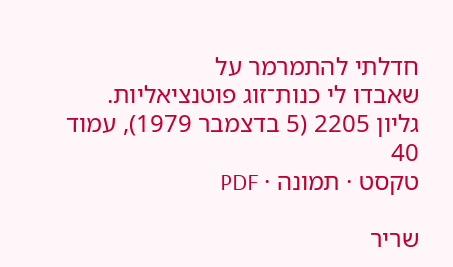חדלתי להתמרמר על
שאבדו לי כנות־זוג פוטנציאליות.
גליון 2205 (5 בדצמבר 1979), עמוד 40
טקסט · תמונה · PDF

שריר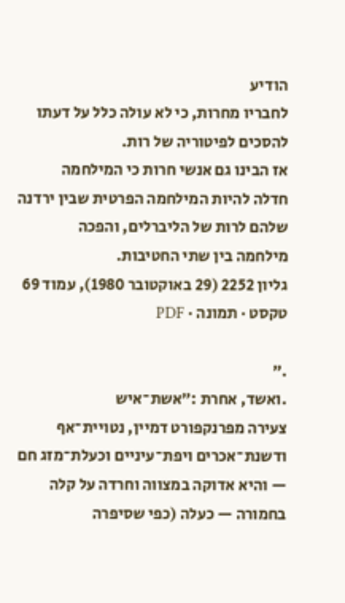הודיע
לחבריו מחרות, כי לא עולה כלל על דעתו
להסכים לפיטוריה של רות.
אז הבינו גם אנשי חרות כי המילחמה
חדלה להיות המילחמה הפרטית שבין ירדנה
שלהם לרות של הליברלים, והפכה
מילחמה בין שתי החטיבות.
גליון 2252 (29 באוקטובר 1980), עמוד 69
טקסט · תמונה · PDF

.״
.ואשד, אחרת :״אשת־איש
צעירה מפרנקפורט דמיין, נטויית־אף
ודשנת־אכרים ויפת־עיניים וכעלת־מזג חם
— והיא אדוקה במצווה וחרדה על קלה
בחמורה — כעלה (כפי שסיפרה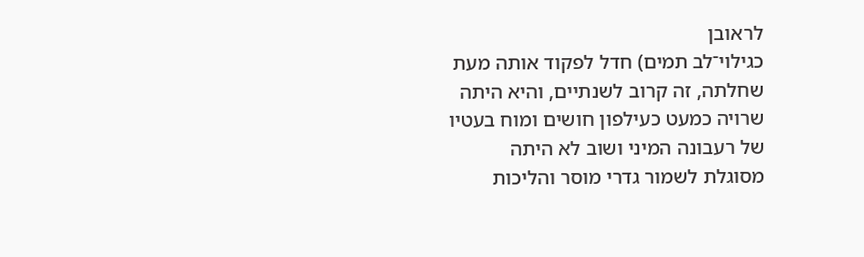לראובן
כגילוי־לב תמים) חדל לפקוד אותה מעת
שחלתה, זה קרוב לשנתיים, והיא היתה
שרויה כמעט כעילפון חושים ומוח בעטיו
של רעבונה המיני ושוב לא היתה
מסוגלת לשמור גדרי מוסר והליכות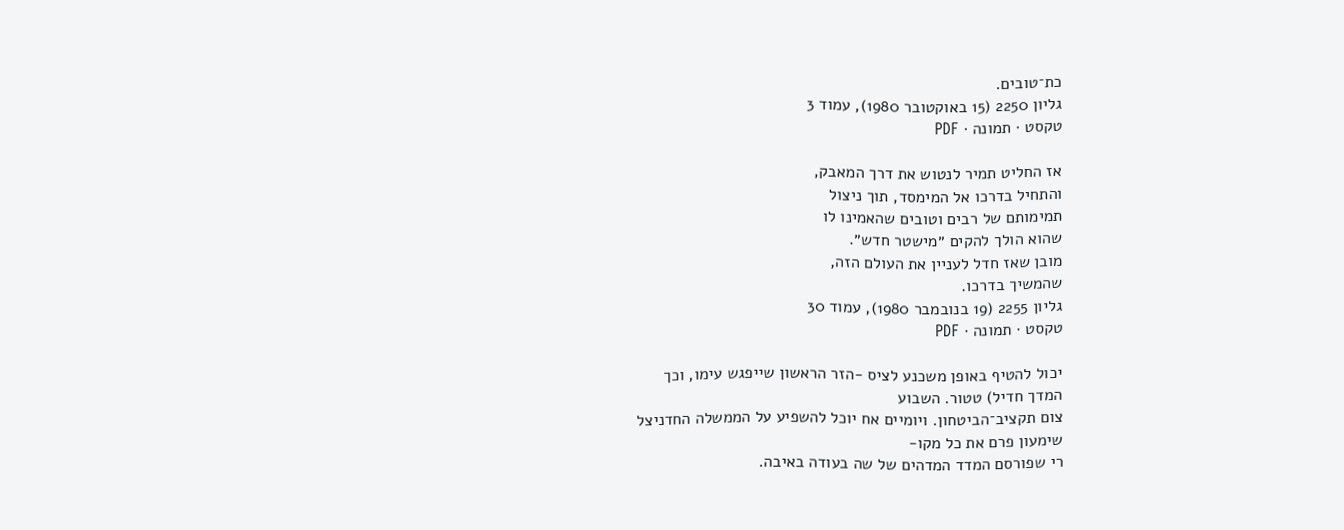כת־טובים.
גליון 2250 (15 באוקטובר 1980), עמוד 3
טקסט · תמונה · PDF

אז החליט תמיר לנטוש את דרך המאבק,
והתחיל בדרכו אל המימסד, תוך ניצול
תמימותם של רבים וטובים שהאמינו לו
שהוא הולך להקים ״מישטר חדש״.
מובן שאז חדל לעניין את העולם הזה,
שהמשיך בדרכו.
גליון 2255 (19 בנובמבר 1980), עמוד 30
טקסט · תמונה · PDF

יכול להטיף באופן משכנע לציס -הזר הראשון שייפגש עימו, וכך
המדך חדיל) טטור. השבוע
צום תקציב־הביטחון. ויומיים אח יוכל להשפיע על הממשלה החדניצל
שימעון פרם את כל מקו-
רי שפורסם המדד המדהים של שה בעודה באיבה.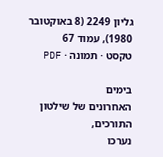גליון 2249 (8 באוקטובר 1980), עמוד 67
טקסט · תמונה · PDF

בימים
האחרונים של שילטון התורכים,
נערכו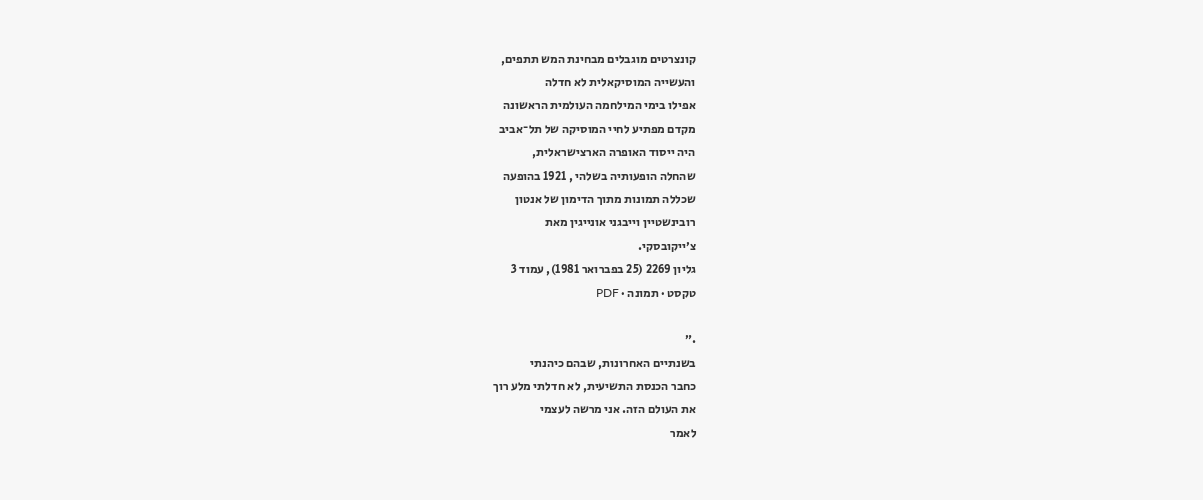קונצרטים מוגבלים מבחינת המש תתפים,
והעשייה המוסיקאלית לא חדלה
אפילו בימי המילחמה העולמית הראשונה
מקדם מפתיע לחיי המוסיקה של תל־אביב
היה ייסוד האופרה הארצישראלית,
שהחלה הופעותיה בשלהי , 1921 בהופעה
שכללה תמונות מתוך הדימון של אנטון
רובינשטיין וייבגני אונייגין מאת
צ׳ייקובסקי.
גליון 2269 (25 בפברואר 1981), עמוד 3
טקסט · תמונה · PDF

.״
בשנתיים האחרונות, שבהם כיהנתי
כחבר הכנסת התשיעית, לא חדלתי מלע רוך
את העולם הזה. אני מרשה לעצמי
לאמר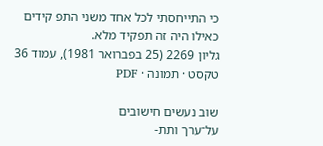כי התייחסתי לכל אחד משני התפ קידים
כאילו היה זה תפקיד מלא.
גליון 2269 (25 בפברואר 1981), עמוד 36
טקסט · תמונה · PDF

שוב נעשים חישובים
על־ערך ותת-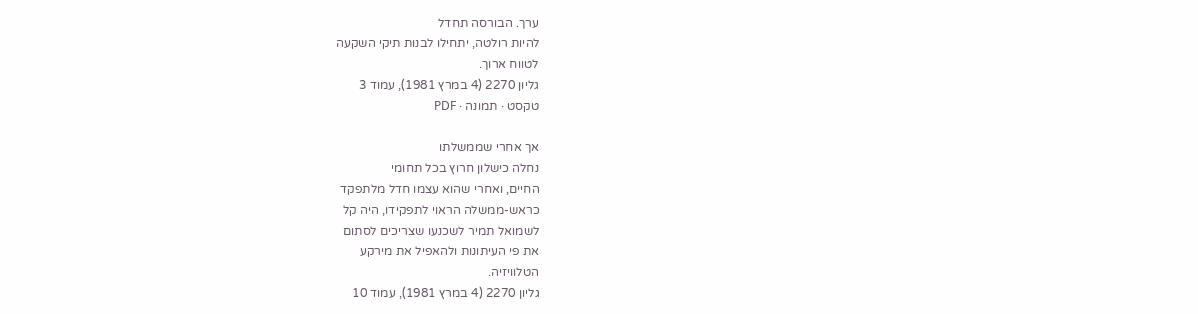ערך. הבורסה תחדל
להיות רולטה, יתחילו לבנות תיקי השקעה
לטווח ארוך.
גליון 2270 (4 במרץ 1981), עמוד 3
טקסט · תמונה · PDF

אך אחרי שממשלתו
נחלה כישלון חרוץ בכל תחומי
החיים, ואחרי שהוא עצמו חדל מלתפקד
כראש-ממשלה הראוי לתפקידו, היה קל
לשמואל תמיר לשכנעו שצריכים לסתום
את פי העיתונות ולהאפיל את מירקע
הטלוויזיה.
גליון 2270 (4 במרץ 1981), עמוד 10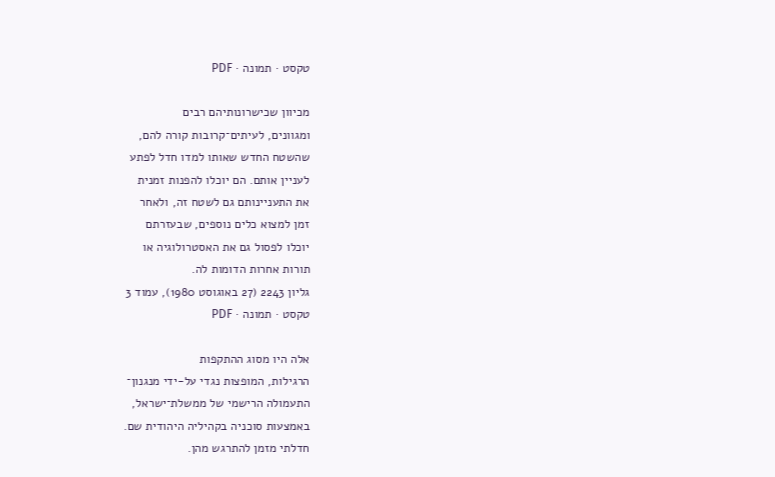טקסט · תמונה · PDF

מכיוון שכישרונותיהם רבים
ומגוונים, לעיתים־קרובות קורה להם,
שהשטח החדש שאותו למדו חדל לפתע
לעניין אותם. הם יוכלו להפנות זמנית
את התעניינותם גם לשטח זה, ולאחר
זמן למצוא כלים נוספים, שבעזרתם
יוכלו לפסול גם את האסטרולוגיה או
תורות אחרות הדומות לה.
גליון 2243 (27 באוגוסט 1980), עמוד 3
טקסט · תמונה · PDF

אלה היו מסוג ההתקפות
הרגילות, המופצות נגדי על-ידי מנגנון־
התעמולה הרישמי של ממשלת־ישראל,
באמצעות סוכניה בקהיליה היהודית שם.
חדלתי מזמן להתרגש מהן.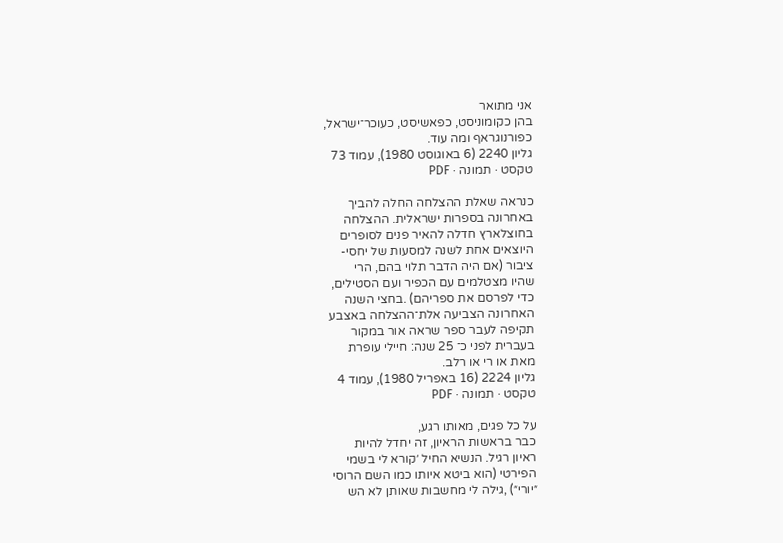אני מתואר
בהן כקומוניסט, כפאשיסט, כעוכר־ישראל,
כפורנוגראף ומה עוד.
גליון 2240 (6 באוגוסט 1980), עמוד 73
טקסט · תמונה · PDF

כנראה שאלת ההצלחה החלה להביך
באחרונה בספרות ישראלית. ההצלחה
בחוצלארץ חדלה להאיר פנים לסופרים
היוצאים אחת לשנה למסעות של יחסי-
ציבור (אם היה הדבר תלוי בהם, הרי
שהיו מצטלמים עם הכפיר ועם הסטילים,
כדי לפרסם את ספריהם) .בחצי השנה
האחרונה הצביעה אלת־ההצלחה באצבע
תקיפה לעבר ספר שראה אור במקור
בעברית לפני כ־ 25 שנה: חיילי עופרת
מאת או רי או רלב.
גליון 2224 (16 באפריל 1980), עמוד 4
טקסט · תמונה · PDF

על כל פגים, מאותו רגע,
כבר בראשות הראיון, זה יחדל להיות
ראיון רגיל. הנשיא החיל ׳קורא לי בשמי
הפירטי (הוא ביטא איותו כמו השם הרוסי
״יורי״) ,גילה לי מחשבות שאותן לא הש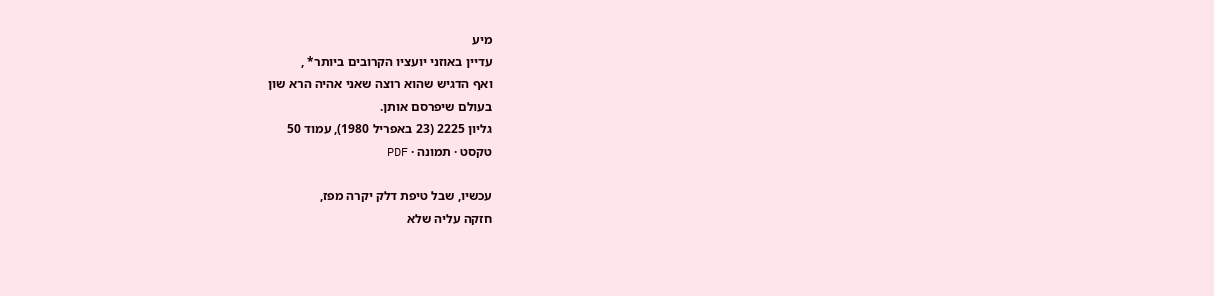מיע
עדיין באוזני יועציו הקרובים ביותר* ,
ואף הדגיש שהוא רוצה שאני אהיה הרא שון
בעולם שיפרסם אותן.
גליון 2225 (23 באפריל 1980), עמוד 50
טקסט · תמונה · PDF

עכשיו, שבל טיפת דלק יקרה מפז,
חזקה עליה שלא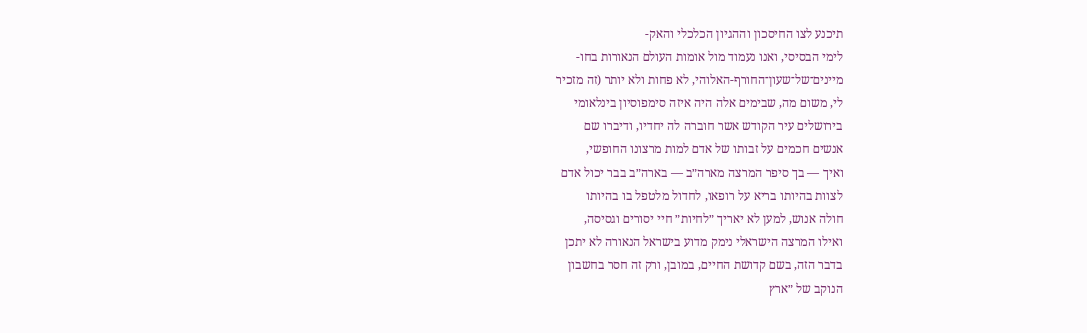תיכנע לצו החיסכון וההגיון הכלכלי והאק-
לימי הבסיסי, ואנו נעמוד מול אומות העולם הנאורות בחו-
מיינים־של־שעון־החורף-האלוהי, לא פחות ולא יותר (זה מזכיר
לי, משום מה, שבימים אלה היה איזה סימפוסיון בינלאומי
בירושלים עיר הקודש אשר חוברה לה יחדיו, ודיברו שם
אנשים חכמים על זבותו של אדם למות מרצונו החופשי,
ואיך — בך סיפר המרצה מארה״ב — בארה״ב בבר יכול אדם
לצוות בהיותו בריא על רופאו, לחדול מלטפל בו בהיותו
חולה אנוש, למען לא יאריך ״לחיות״ חיי יסורים וגסיסה,
ואילו המרצה הישראלי נימק מדוע בישראל הנאורה לא יתכן
בדבר הזה, בשם קדושת החיים, במובן, ורק זה חסר בחשבון
הנוקב של ״ארץ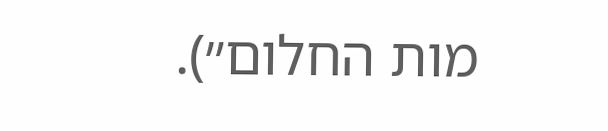מות החלום״).